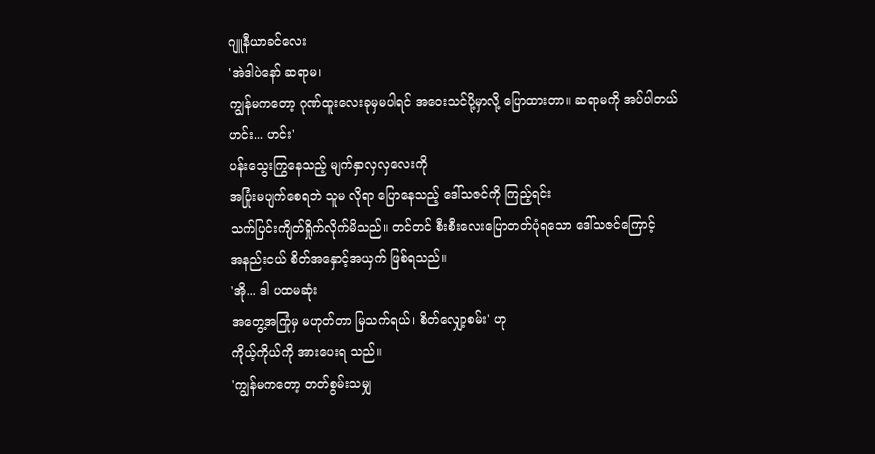ဂျူနီယာခင်လေး
'အဲဒါပဲနော် ဆရာမ၊
ကျွန်မကတော့ ဂုဏ်ထူးလေးခုမှမပါရင် အဝေးသင်ပို့မှာလို့ ပြောထားတာ။ ဆရာမကို အပ်ပါတယ်
ဟင်း... ဟင်း'
ပန်းသွေးကြွနေသည့် မျက်နှာလှလှလေးကို
အပြုံးမပျက်စေရဘဲ သူမ လိုရာ ပြောနေသည့် ဒေါ်သဇင်ကို ကြည့်ရင်း
သက်ပြင်းကျိတ်ရှိုက်လိုက်မိသည်။ တင်တင် စီးစီးလေးပြောတတ်ပုံရသော ဒေါ်သဇင်ကြောင့်
အနည်းငယ် စိတ်အနှောင့်အယှက် ဖြစ်ရသည်။
'အို... ဒါ ပထမဆုံး
အတွေ့အကြုံမှ မဟုတ်တာ မြသက်ရယ်၊ စိတ်လျှော့စမ်း' ဟု
ကိုယ့်ကိုယ်ကို အားပေးရ သည်။
'ကျွန်မကတော့ တတ်စွမ်းသမျှ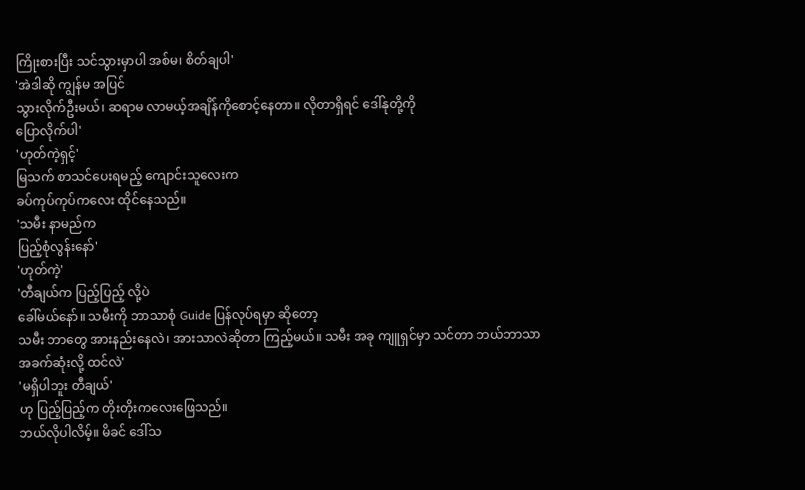ကြိုးစားပြီး သင်သွားမှာပါ အစ်မ၊ စိတ်ချပါ'
'အဲဒါဆို ကျွန်မ အပြင်
သွားလိုက်ဦးမယ်၊ ဆရာမ လာမယ့်အချိန်ကိုစောင့်နေတာ။ လိုတာရှိရင် ဒေါ်နုတို့ကို
ပြောလိုက်ပါ'
'ဟုတ်ကဲ့ရှင့်'
မြသက် စာသင်ပေးရမည့် ကျောင်းသူလေးက
ခပ်ကုပ်ကုပ်ကလေး ထိုင်နေသည်။
'သမီး နာမည်က
ပြည့်စုံလွန်းနော်'
'ဟုတ်ကဲ့'
'တီချယ်က ပြည့်ပြည့် လို့ပဲ
ခေါ်မယ်နော်။ သမီးကို ဘာသာစုံ Guide ပြန်လုပ်ရမှာ ဆိုတော့
သမီး ဘာတွေ အားနည်းနေလဲ၊ အားသာလဲဆိုတာ ကြည့်မယ်။ သမီး အခု ကျူရှင်မှာ သင်တာ ဘယ်ဘာသာ
အခက်ဆုံးလို့ ထင်လဲ'
'မရှိပါဘူး တီချယ်'
ဟု ပြည့်ပြည့်က တိုးတိုးကလေးဖြေသည်။
ဘယ်လိုပါလိမ့်။ မိခင် ဒေါ်သ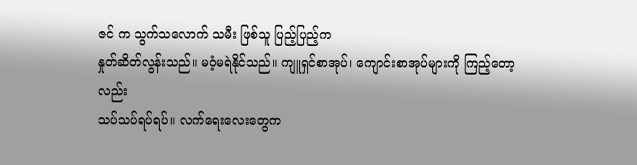ဇင် က သွက်သလောက် သမီး ဖြစ်သူ ပြည့်ပြည့်က
နှုတ်ဆိတ်လွန်းသည်။ မဝံ့မရဲနိုင်သည်။ ကျူရှင်စာအုပ်၊ ကျောင်းစာအုပ်များကို ကြည့်တော့လည်း
သပ်သပ်ရပ်ရပ်။ လက်ရေးလေးတွေက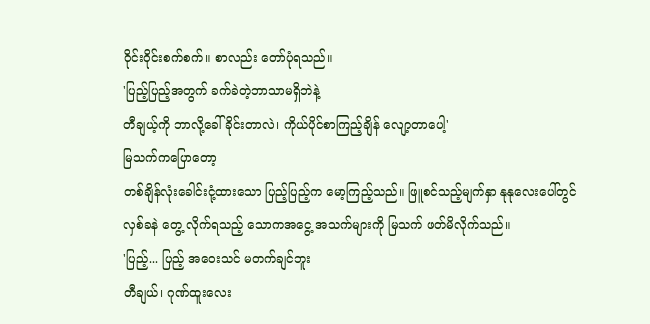ဝိုင်းဝိုင်းစက်စက်။ စာလည်း တော်ပုံရသည်။
'ပြည့်ပြည့်အတွက် ခက်ခဲတဲ့ဘာသာမရှိဘဲနဲ့
တီချယ့်ကို ဘာလို့ခေါ်ခိုင်းတာလဲ၊ ကိုယ်ပိုင်စာကြည့်ချိန် လျော့တာပေါ့'
မြသက်ကပြောတော့
တစ်ချိန်လုံးခေါင်းငုံ့ထားသော ပြည့်ပြည့်က မော့ကြည့်သည်။ ဖြူစင်သည့်မျက်နှာ နုနုလေးပေါ်တွင်
လှစ်ခနဲ တွေ့ လိုက်ရသည့် သောကအငွေ့ အသက်များကို မြသက် ဖတ်မိလိုက်သည်။
'ပြည့်... ပြည့် အဝေးသင် မတက်ချင်ဘူး
တီချယ်၊ ဂုဏ်ထူးလေး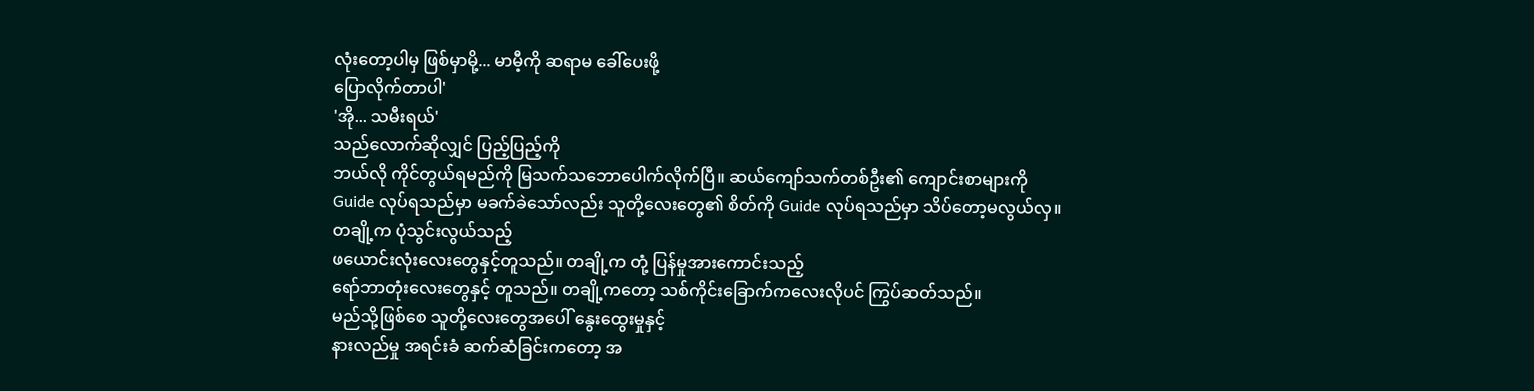လုံးတော့ပါမှ ဖြစ်မှာမို့... မာမီ့ကို ဆရာမ ခေါ်ပေးဖို့
ပြောလိုက်တာပါ'
'အို... သမီးရယ်'
သည်လောက်ဆိုလျှင် ပြည့်ပြည့်ကို
ဘယ်လို ကိုင်တွယ်ရမည်ကို မြသက်သဘောပေါက်လိုက်ပြီ။ ဆယ်ကျော်သက်တစ်ဦး၏ ကျောင်းစာများကို
Guide လုပ်ရသည်မှာ မခက်ခဲသော်လည်း သူတို့လေးတွေ၏ စိတ်ကို Guide လုပ်ရသည်မှာ သိပ်တော့မလွယ်လှ။
တချို့က ပုံသွင်းလွယ်သည့်
ဖယောင်းလုံးလေးတွေနှင့်တူသည်။ တချို့က တုံ့ ပြန်မှုအားကောင်းသည့်
ရော်ဘာတုံးလေးတွေနှင့် တူသည်။ တချို့ကတော့ သစ်ကိုင်းခြောက်ကလေးလိုပင် ကြွပ်ဆတ်သည်။
မည်သို့ဖြစ်စေ သူတို့လေးတွေအပေါ် နွေးထွေးမှုနှင့်
နားလည်မှု အရင်းခံ ဆက်ဆံခြင်းကတော့ အ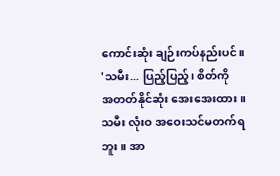ကောင်းဆုံး ချဉ်းကပ်နည်းပင်။
'သမီး... ပြည့်ပြည့်၊ စိတ်ကို
အတတ်နိုင်ဆုံး အေးအေးထား။ သမီး လုံးဝ အဝေးသင်မတက်ရဘူး။ အာ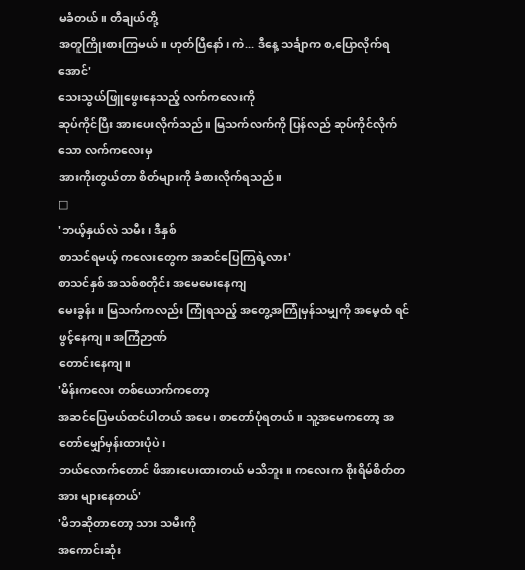မခံတယ်။ တီချယ်တို့
အတူကြိုးစားကြမယ်။ ဟုတ်ပြီနော်၊ ကဲ... ဒီနေ့ သင်္ချာက စ,ပြောလိုက်ရအောင်'
သေးသွယ်ဖြူဖွေးနေသည့် လက်ကလေးကို
ဆုပ်ကိုင်ပြီး အားပေးလိုက်သည်။ မြသက်လက်ကို ပြန်လည် ဆုပ်ကိုင်လိုက်သော လက်ကလေးမှ
အားကိုးတွယ်တာ စိတ်များကို ခံစားလိုက်ရသည်။
□
'ဘယ့်နှယ်လဲ သမီး၊ ဒီနှစ်
စာသင်ရမယ့် ကလေးတွေက အဆင်ပြေကြရဲ့လား'
စာသင်နှစ် အသစ်စတိုင်း အမေမေးနေကျ
မေးခွန်း။ မြသက်ကလည်း ကြုံရသည့် အတွေ့အကြုံမှန်သမျှကို အမေ့ထံ ရင်ဖွင့်နေကျ။ အကြံဉာဏ်
တောင်းနေကျ။
'မိန်းကလေး တစ်ယောက်ကတော့
အဆင်ပြေမယ်ထင်ပါတယ် အမေ၊ စာတော်ပုံရတယ်။ သူ့အမေကတော့ အတော်မျှော်မှန်းထားပုံပဲ၊
ဘယ်လောက်တောင် ဖိအားပေးထားတယ် မသိဘူး။ ကလေးက စိုးရိမ်စိတ်တအား များနေတယ်'
'မိဘဆိုတာတော့ သား သမီးကို
အကောင်းဆုံး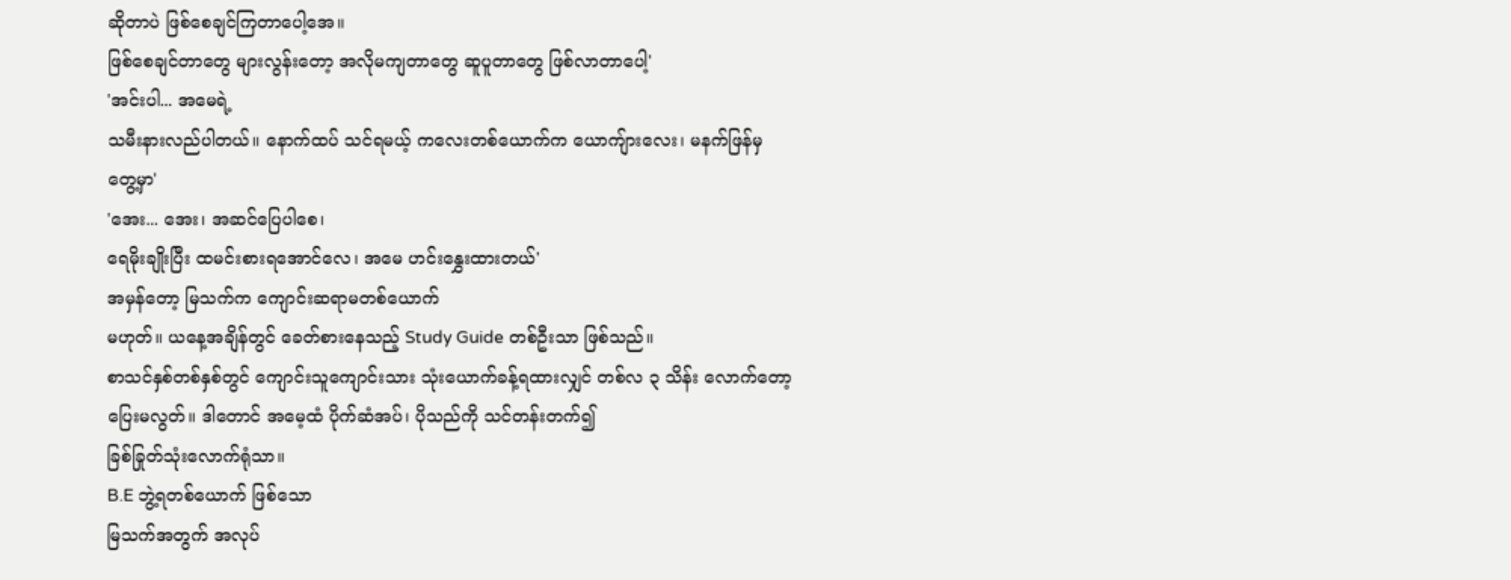ဆိုတာပဲ ဖြစ်စေချင်ကြတာပေါ့အေ။
ဖြစ်စေချင်တာတွေ များလွန်းတော့ အလိုမကျတာတွေ ဆူပူတာတွေ ဖြစ်လာတာပေါ့'
'အင်းပါ... အမေရဲ့
သမီးနားလည်ပါတယ်။ နောက်ထပ် သင်ရမယ့် ကလေးတစ်ယောက်က ယောကျ်ားလေး၊ မနက်ဖြန်မှ
တွေ့မှာ'
'အေး... အေး၊ အဆင်ပြေပါစေ၊
ရေမိုးချိုးပြီး ထမင်းစားရအောင်လေ၊ အမေ ဟင်းနွှေးထားတယ်'
အမှန်တော့ မြသက်က ကျောင်းဆရာမတစ်ယောက်
မဟုတ်။ ယနေ့အချိန်တွင် ခေတ်စားနေသည့် Study Guide တစ်ဦးသာ ဖြစ်သည်။
စာသင်နှစ်တစ်နှစ်တွင် ကျောင်းသူကျောင်းသား သုံးယောက်ခန့်ရထားလျှင် တစ်လ ၃ သိန်း လောက်တော့
ပြေးမလွတ်။ ဒါတောင် အမေ့ထံ ပိုက်ဆံအပ်၊ ပိုသည်ကို သင်တန်းတက်၍
ခြစ်ခြုတ်သုံးလောက်ရုံသာ။
B.E ဘွဲ့ရတစ်ယောက် ဖြစ်သော
မြသက်အတွက် အလုပ်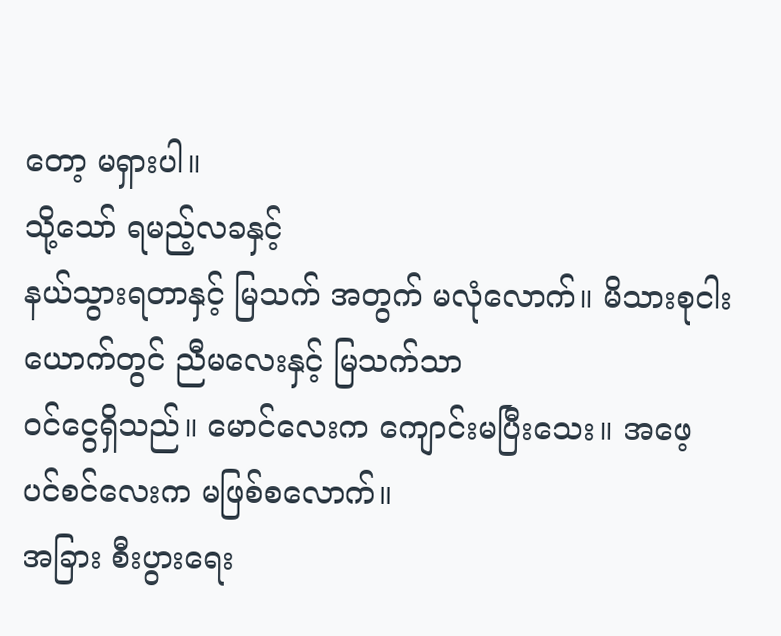တော့ မရှားပါ။
သို့သော် ရမည့်လခနှင့်
နယ်သွားရတာနှင့် မြသက် အတွက် မလုံလောက်။ မိသားစုငါးယောက်တွင် ညီမလေးနှင့် မြသက်သာ
ဝင်ငွေရှိသည်။ မောင်လေးက ကျောင်းမပြီးသေး။ အဖေ့ ပင်စင်လေးက မဖြစ်စလောက်။
အခြား စီးပွားရေး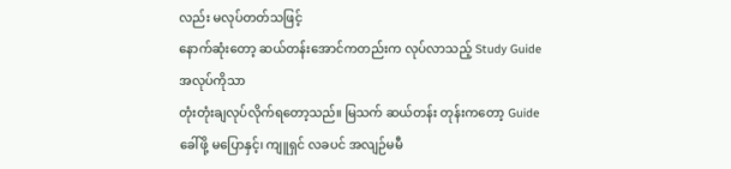လည်း မလုပ်တတ်သဖြင့်
နောက်ဆုံးတော့ ဆယ်တန်းအောင်ကတည်းက လုပ်လာသည့် Study Guide အလုပ်ကိုသာ
တုံးတုံးချလုပ်လိုက်ရတော့သည်။ မြသက် ဆယ်တန်း တုန်းကတော့ Guide ခေါ်ဖို့ မပြောနှင့်၊ ကျူရှင် လခပင် အလျဉ်မမီ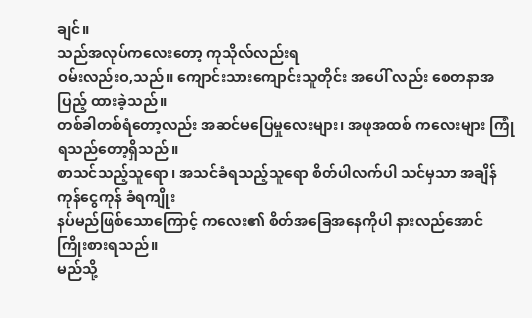ချင်။
သည်အလုပ်ကလေးတော့ ကုသိုလ်လည်းရ
ဝမ်းလည်းဝ,သည်။ ကျောင်းသားကျောင်းသူတိုင်း အပေါ် လည်း စေတနာအပြည့် ထားခဲ့သည်။
တစ်ခါတစ်ရံတော့လည်း အဆင်မပြေမှုလေးများ၊ အဖုအထစ် ကလေးများ ကြုံရသည်တော့ရှိသည်။
စာသင်သည့်သူရော၊ အသင်ခံရသည့်သူရော စိတ်ပါလက်ပါ သင်မှသာ အချိန်ကုန်ငွေကုန် ခံရကျိုး
နပ်မည်ဖြစ်သောကြောင့် ကလေး၏ စိတ်အခြေအနေကိုပါ နားလည်အောင် ကြိုးစားရသည်။
မည်သို့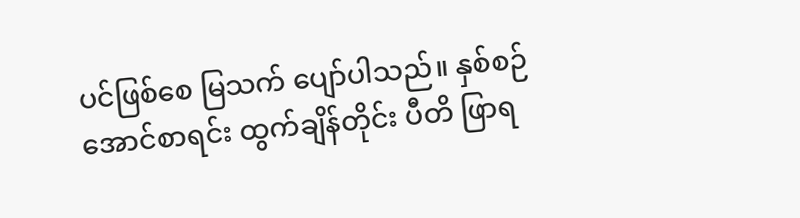ပင်ဖြစ်စေ မြသက် ပျော်ပါသည်။ နှစ်စဉ် အောင်စာရင်း ထွက်ချိန်တိုင်း ပီတိ ဖြာရ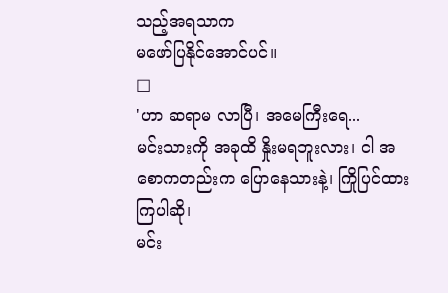သည့်အရသာက
မဖော်ပြနိုင်အောင်ပင်။
□
'ဟာ ဆရာမ လာပြီ၊ အမေကြီးရေ...
မင်းသားကို အခုထိ နှိုးမရဘူးလား၊ ငါ အစောကတည်းက ပြောနေသားနဲ့၊ ကြိုပြင်ထားကြပါဆို၊
မင်း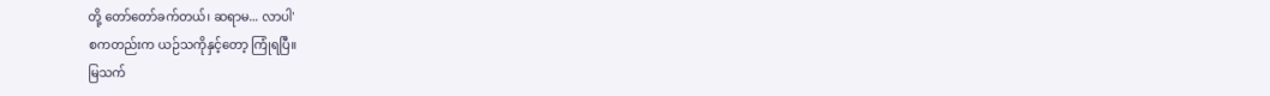တို့ တော်တော်ခက်တယ်၊ ဆရာမ... လာပါ'
စကတည်းက ယဉ်သကိုနှင့်တော့ ကြုံရပြီ။
မြသက်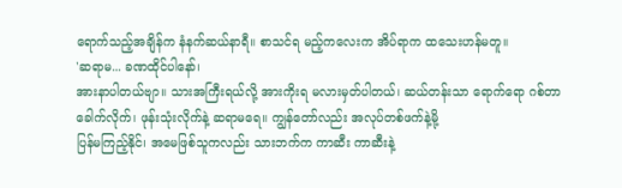ရောက်သည့်အချိန်က နံနက်ဆယ်နာရီ။ စာသင်ရ မည့်ကလေးက အိပ်ရာက ထသေးဟန်မတူ။
'ဆရာမ... ခဏထိုင်ပါနော်၊
အားနာပါတယ်ဗျာ။ သားအကြီးရယ်လို့ အားကိုးရ မလားမှတ်ပါတယ်၊ ဆယ်တန်းသာ ရောက်ရော ဂစ်တာ
ခေါက်လိုက်၊ ဖုန်းသုံးလိုက်နဲ့ ဆရာမရေ။ ကျွန်တော်လည်း အလုပ်တစ်ဖက်နဲ့မို့
ပြန်မကြည့်နိုင်၊ အမေဖြစ်သူကလည်း သားဘက်က ကာဆီး ကာဆီးနဲ့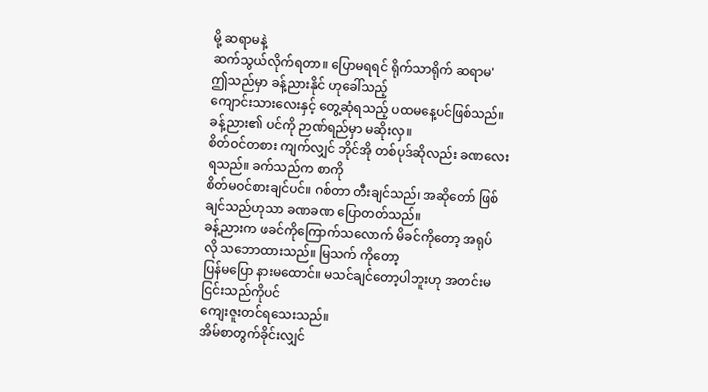မို့ ဆရာမနဲ့
ဆက်သွယ်လိုက်ရတာ။ ပြောမရရင် ရိုက်သာရိုက် ဆရာမ'
ဤသည်မှာ ခန့်ညားနိုင် ဟုခေါ်သည့်
ကျောင်းသားလေးနှင့် တွေ့ဆုံရသည့် ပထမနေ့ပင်ဖြစ်သည်။
ခန့်ညား၏ ပင်ကို ဉာဏ်ရည်မှာ မဆိုးလှ။
စိတ်ဝင်တစား ကျက်လျှင် ဘိုင်အို တစ်ပုဒ်ဆိုလည်း ခဏလေး ရသည်။ ခက်သည်က စာကို
စိတ်မဝင်စားချင်ပင်။ ဂစ်တာ တီးချင်သည်၊ အဆိုတော် ဖြစ်ချင်သည်ဟုသာ ခဏခဏ ပြောတတ်သည်။
ခန့်ညားက ဖခင်ကိုကြောက်သလောက် မိခင်ကိုတော့ အရုပ်လို သဘောထားသည်။ မြသက် ကိုတော့
ပြန်မပြော နားမထောင်။ မသင်ချင်တော့ပါဘူးဟု အတင်းမငြင်းသည်ကိုပင်
ကျေးဇူးတင်ရသေးသည်။
အိမ်စာတွက်ခိုင်းလျှင်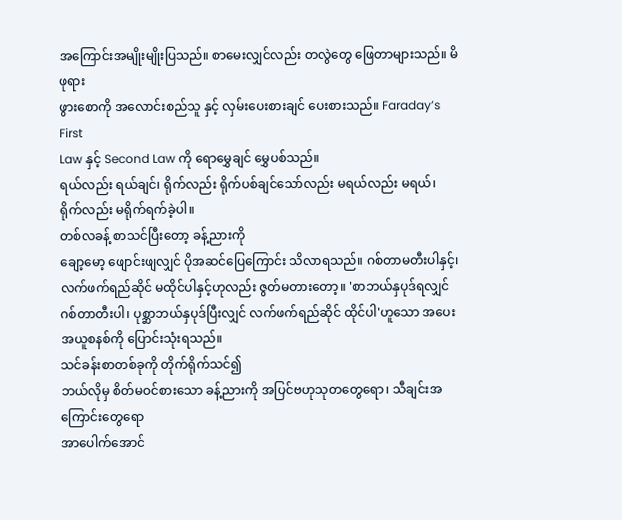အကြောင်းအမျိုးမျိုးပြသည်။ စာမေးလျှင်လည်း တလွဲတွေ ဖြေတာများသည်။ မိဖုရား
ဖွားစောကို အလောင်းစည်သူ နှင့် လှမ်းပေးစားချင် ပေးစားသည်။ Faraday’s First
Law နှင့် Second Law ကို ရောမွှေချင် မွှေပစ်သည်။
ရယ်လည်း ရယ်ချင်၊ ရိုက်လည်း ရိုက်ပစ်ချင်သော်လည်း မရယ်လည်း မရယ်၊ ရိုက်လည်း မရိုက်ရက်ခဲ့ပါ။
တစ်လခန့် စာသင်ပြီးတော့ ခန့်ညားကို
ချော့မော့ ဖျောင်းဖျလျှင် ပိုအဆင်ပြေကြောင်း သိလာရသည်။ ဂစ်တာမတီးပါနှင့်၊
လက်ဖက်ရည်ဆိုင် မထိုင်ပါနှင့်ဟုလည်း ဇွတ်မတားတော့။ 'စာဘယ်နှပုဒ်ရလျှင်
ဂစ်တာတီးပါ၊ ပုစ္ဆာဘယ်နှပုဒ်ပြီးလျှင် လက်ဖက်ရည်ဆိုင် ထိုင်ပါ'ဟူသော အပေးအယူစနစ်ကို ပြောင်းသုံးရသည်။
သင်ခန်းစာတစ်ခုကို တိုက်ရိုက်သင်၍
ဘယ်လိုမှ စိတ်မဝင်စားသော ခန့်ညားကို အပြင်ဗဟုသုတတွေရော၊ သီချင်းအကြောင်းတွေရော
အာပေါက်အောင်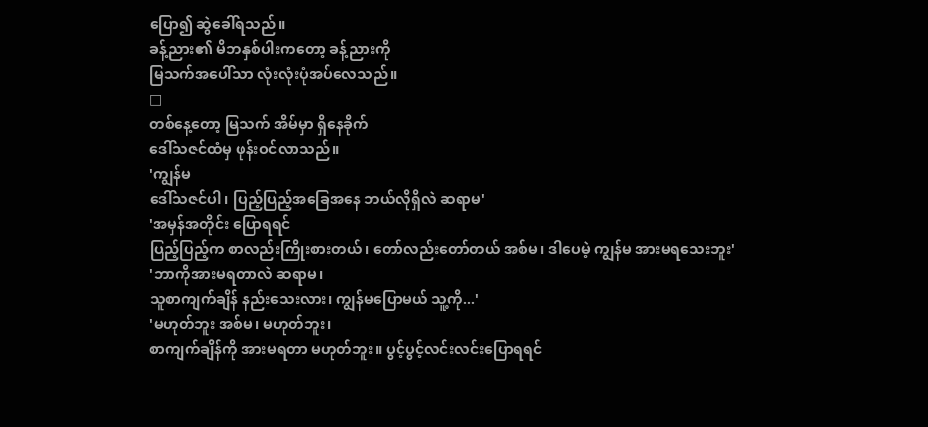ပြော၍ ဆွဲခေါ်ရသည်။
ခန့်ညား၏ မိဘနှစ်ပါးကတော့ ခန့်ညားကို
မြသက်အပေါ်သာ လုံးလုံးပုံအပ်လေသည်။
□
တစ်နေ့တော့ မြသက် အိမ်မှာ ရှိနေခိုက်
ဒေါ်သဇင်ထံမှ ဖုန်းဝင်လာသည်။
'ကျွန်မ
ဒေါ်သဇင်ပါ၊ ပြည့်ပြည့်အခြေအနေ ဘယ်လိုရှိလဲ ဆရာမ'
'အမှန်အတိုင်း ပြောရရင်
ပြည့်ပြည့်က စာလည်းကြိုးစားတယ်၊ တော်လည်းတော်တယ် အစ်မ၊ ဒါပေမဲ့ ကျွန်မ အားမရသေးဘူး'
'ဘာကိုအားမရတာလဲ ဆရာမ၊
သူစာကျက်ချိန် နည်းသေးလား၊ ကျွန်မပြောမယ် သူ့ကို...'
'မဟုတ်ဘူး အစ်မ၊ မဟုတ်ဘူး၊
စာကျက်ချိန်ကို အားမရတာ မဟုတ်ဘူး။ ပွင့်ပွင့်လင်းလင်းပြောရရင်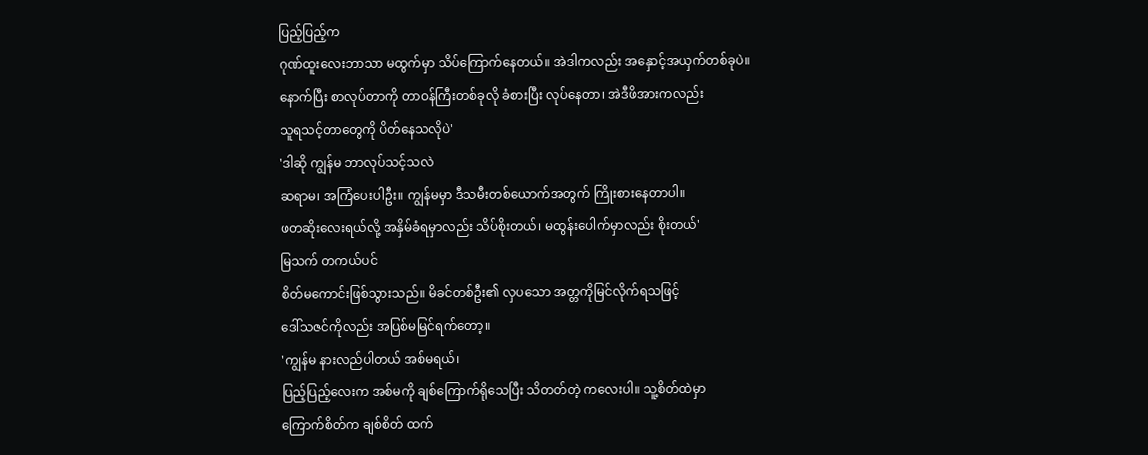ပြည့်ပြည့်က
ဂုဏ်ထူးလေးဘာသာ မထွက်မှာ သိပ်ကြောက်နေတယ်။ အဲဒါကလည်း အနှောင့်အယှက်တစ်ခုပဲ။
နောက်ပြီး စာလုပ်တာကို တာဝန်ကြီးတစ်ခုလို ခံစားပြီး လုပ်နေတာ၊ အဲဒီဖိအားကလည်း
သူရသင့်တာတွေကို ပိတ်နေသလိုပဲ'
'ဒါဆို ကျွန်မ ဘာလုပ်သင့်သလဲ
ဆရာမ၊ အကြံပေးပါဦး။ ကျွန်မမှာ ဒီသမီးတစ်ယောက်အတွက် ကြိုးစားနေတာပါ။
ဖတဆိုးလေးရယ်လို့ အနှိမ်ခံရမှာလည်း သိပ်စိုးတယ်၊ မထွန်းပေါက်မှာလည်း စိုးတယ်'
မြသက် တကယ်ပင်
စိတ်မကောင်းဖြစ်သွားသည်။ မိခင်တစ်ဦး၏ လှပသော အတ္တကိုမြင်လိုက်ရသဖြင့်
ဒေါ်သဇင်ကိုလည်း အပြစ်မမြင်ရက်တော့။
'ကျွန်မ နားလည်ပါတယ် အစ်မရယ်၊
ပြည့်ပြည့်လေးက အစ်မကို ချစ်ကြောက်ရိုသေပြီး သိတတ်တဲ့ ကလေးပါ။ သူ့စိတ်ထဲမှာ
ကြောက်စိတ်က ချစ်စိတ် ထက်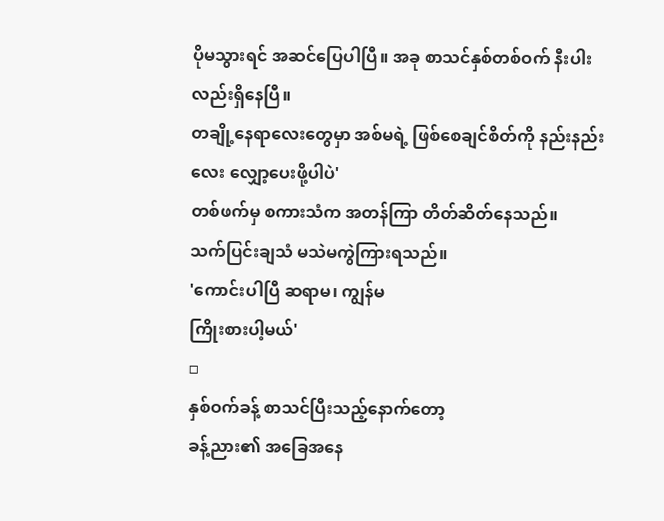ပိုမသွားရင် အဆင်ပြေပါပြီ။ အခု စာသင်နှစ်တစ်ဝက် နီးပါးလည်းရှိနေပြီ။
တချို့နေရာလေးတွေမှာ အစ်မရဲ့ ဖြစ်စေချင်စိတ်ကို နည်းနည်းလေး လျှော့ပေးဖို့ပါပဲ'
တစ်ဖက်မှ စကားသံက အတန်ကြာ တိတ်ဆိတ်နေသည်။
သက်ပြင်းချသံ မသဲမကွဲကြားရသည်။
'ကောင်းပါပြီ ဆရာမ၊ ကျွန်မ
ကြိုးစားပါ့မယ်'
□
နှစ်ဝက်ခန့် စာသင်ပြီးသည့်နောက်တော့
ခန့်ညား၏ အခြေအနေ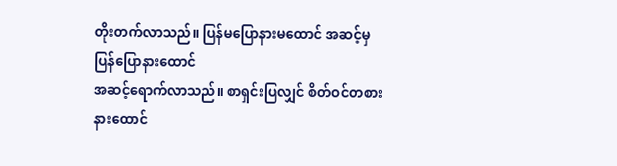တိုးတက်လာသည်။ ပြန်မပြောနားမထောင် အဆင့်မှ ပြန်ပြောနားထောင်
အဆင့်ရောက်လာသည်။ စာရှင်းပြလျှင် စိတ်ဝင်တစား နားထောင်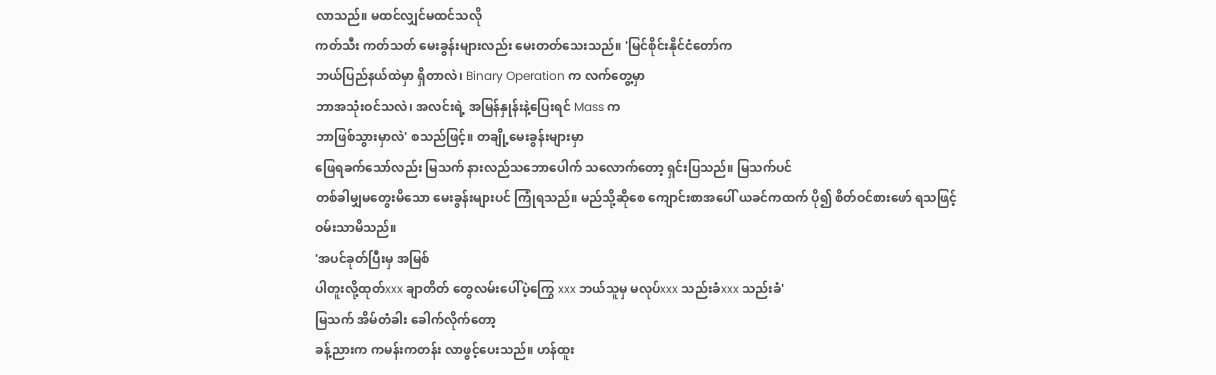လာသည်။ မထင်လျှင်မထင်သလို
ကတ်သီး ကတ်သတ် မေးခွန်းများလည်း မေးတတ်သေးသည်။ 'မြင်စိုင်းနိုင်ငံတော်က
ဘယ်ပြည်နယ်ထဲမှာ ရှိတာလဲ၊ Binary Operation က လက်တွေ့မှာ
ဘာအသုံးဝင်သလဲ၊ အလင်းရဲ့ အမြန်နှုန်းနဲ့ပြေးရင် Mass က
ဘာဖြစ်သွားမှာလဲ' စသည်ဖြင့်။ တချို့မေးခွန်းများမှာ
ဖြေရခက်သော်လည်း မြသက် နားလည်သဘောပေါက် သလောက်တော့ ရှင်းပြသည်။ မြသက်ပင်
တစ်ခါမျှမတွေးမိသော မေးခွန်းများပင် ကြုံရသည်။ မည်သို့ဆိုစေ ကျောင်းစာအပေါ် ယခင်ကထက် ပို၍ စိတ်ဝင်စားဖော် ရသဖြင့်
ဝမ်းသာမိသည်။
'အပင်ခုတ်ပြီးမှ အမြစ်
ပါတူးလို့ထုတ်xxx ချာတိတ် တွေလမ်းပေါ်ပဲ့ကြွေ xxx ဘယ်သူမှ မလုပ်xxx သည်းခံxxx သည်းခံ'
မြသက် အိမ်တံခါး ခေါက်လိုက်တော့
ခန့်ညားက ကမန်းကတန်း လာဖွင့်ပေးသည်။ ဟန်ထူး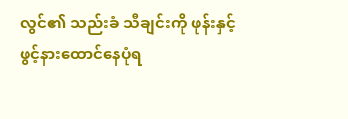လွင်၏ သည်းခံ သီချင်းကို ဖုန်းနှင့်
ဖွင့်နားထောင်နေပုံရ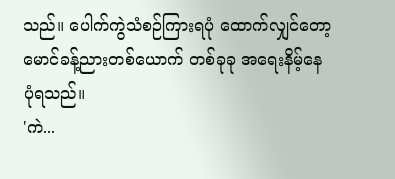သည်။ ပေါက်ကွဲသံစဉ်ကြားရပုံ ထောက်လျှင်တော့
မောင်ခန့်ညားတစ်ယောက် တစ်ခုခု အရေးနိမ့်နေပုံရသည်။
'ကဲ...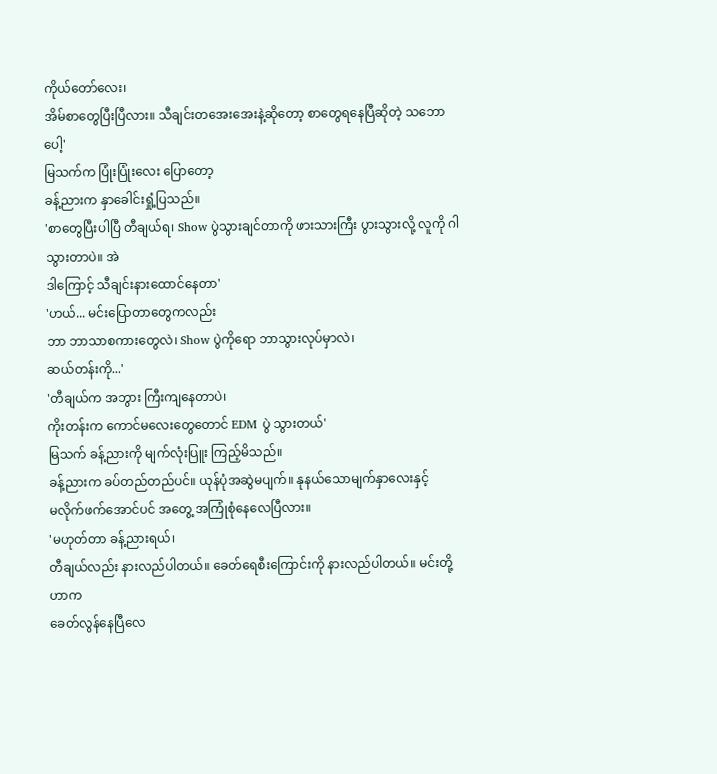ကိုယ်တော်လေး၊
အိမ်စာတွေပြီးပြီလား။ သီချင်းတအေးအေးနဲ့ဆိုတော့ စာတွေရနေပြီဆိုတဲ့ သဘောပေါ့'
မြသက်က ပြုံးပြုံးလေး ပြောတော့
ခန့်ညားက နှာခေါင်းရှုံ့ပြသည်။
'စာတွေပြီးပါပြီ တီချယ်ရ၊ Show ပွဲသွားချင်တာကို ဖားသားကြီး ပွားသွားလို့ လူကို ဂါသွားတာပဲ။ အဲ
ဒါကြောင့် သီချင်းနားထောင်နေတာ'
'ဟယ်... မင်းပြောတာတွေကလည်း
ဘာ ဘာသာစကားတွေလဲ၊ Show ပွဲကိုရော ဘာသွားလုပ်မှာလဲ၊
ဆယ်တန်းကို...'
'တီချယ်က အဘွား ကြီးကျနေတာပဲ၊
ကိုးတန်းက ကောင်မလေးတွေတောင် EDM ပွဲ သွားတယ်'
မြသက် ခန့်ညားကို မျက်လုံးပြူး ကြည့်မိသည်။
ခန့်ညားက ခပ်တည်တည်ပင်။ ယုန်ပုံအဆွဲမပျက်။ နုနယ်သောမျက်နှာလေးနှင့်
မလိုက်ဖက်အောင်ပင် အတွေ့ အကြုံစုံနေလေပြီလား။
'မဟုတ်တာ ခန့်ညားရယ်၊
တီချယ်လည်း နားလည်ပါတယ်။ ခေတ်ရေစီးကြောင်းကို နားလည်ပါတယ်။ မင်းတို့ဟာက
ခေတ်လွန်နေပြီလေ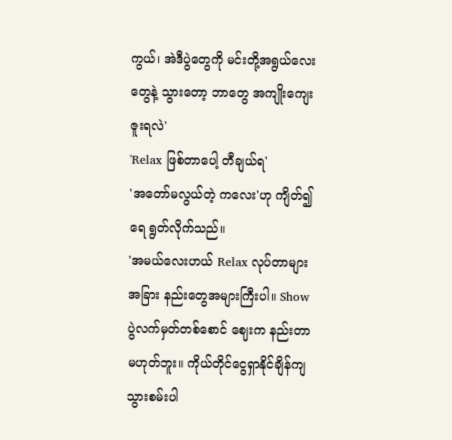ကွယ်၊ အဲဒီပွဲတွေကို မင်းတို့အရွယ်လေးတွေနဲ့ သွားတော့ ဘာတွေ အကျိုးကျေးဇူးရလဲ'
'Relax ဖြစ်တာပေါ့ တီချယ်ရ'
'အတော်မလွယ်တဲ့ ကလေး'ဟု ကျိတ်၍ ရေ ရွတ်လိုက်သည်။
'အမယ်လေးဟယ် Relax လုပ်တာများ အခြား နည်းတွေအများကြီးပါ။ Show
ပွဲလက်မှတ်တစ်စောင် ဈေးက နည်းတာမဟုတ်ဘူး။ ကိုယ်တိုင်ငွေရှာနိုင်ချိန်ကျ သွားစမ်းပါ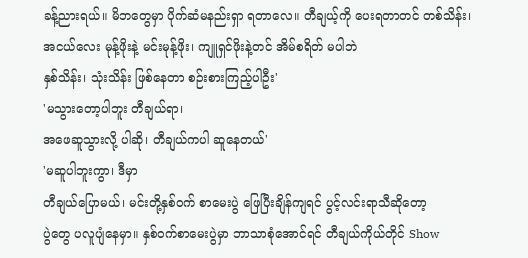ခန့်ညားရယ်။ မိဘတွေမှာ ပိုက်ဆံမနည်းရှာ ရတာလေ။ တီချယ့်ကို ပေးရတာတင် တစ်သိန်း၊
အငယ်လေး မုန့်ဖိုးနဲ့ မင်းမုန့်ဖိုး၊ ကျူရှင်ဖိုးနဲ့တင် အိမ်စရိတ် မပါဘဲ
နှစ်သိန်း၊ သုံးသိန်း ဖြစ်နေတာ စဉ်းစားကြည့်ပါဦး'
'မသွားတော့ပါဘူး တီချယ်ရာ၊
အဖေဆူသွားလို့ ပါဆို၊ တီချယ်ကပါ ဆူနေတယ်'
'မဆူပါဘူးကွာ၊ ဒီမှာ
တီချယ်ပြောမယ်၊ မင်းတို့နှစ်ဝက် စာမေးပွဲ ဖြေပြီးချိန်ကျရင် ပွင့်လင်းရာသီဆိုတော့
ပွဲတွေ ပလူပျံနေမှာ။ နှစ်ဝက်စာမေးပွဲမှာ ဘာသာစုံအောင်ရင် တီချယ်ကိုယ်တိုင် Show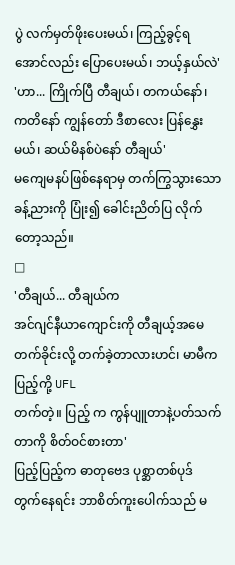ပွဲ လက်မှတ်ဖိုးပေးမယ်၊ ကြည့်ခွင့်ရအောင်လည်း ပြောပေးမယ်၊ ဘယ့်နှယ်လဲ'
'ဟာ... ကြိုက်ပြီ တီချယ်၊ တကယ်နော်၊
ကတိနော် ကျွန်တော် ဒီစာလေး ပြန်နွှေးမယ်၊ ဆယ်မိနစ်ပဲနော် တီချယ်'
မကျေမနပ်ဖြစ်နေရာမှ တက်ကြွသွားသော
ခန့်ညားကို ပြုံး၍ ခေါင်းညိတ်ပြ လိုက်တော့သည်။
□
'တီချယ်... တီချယ်က
အင်ဂျင်နီယာကျောင်းကို တီချယ့်အမေ တက်ခိုင်းလို့ တက်ခဲ့တာလားဟင်၊ မာမီက ပြည့်ကို့ UFL
တက်တဲ့။ ပြည့် က ကွန်ပျူတာနဲ့ပတ်သက်တာကို စိတ်ဝင်စားတာ'
ပြည့်ပြည့်က ဓာတုဗေဒ ပုစ္ဆာတစ်ပုဒ်
တွက်နေရင်း ဘာစိတ်ကူးပေါက်သည် မ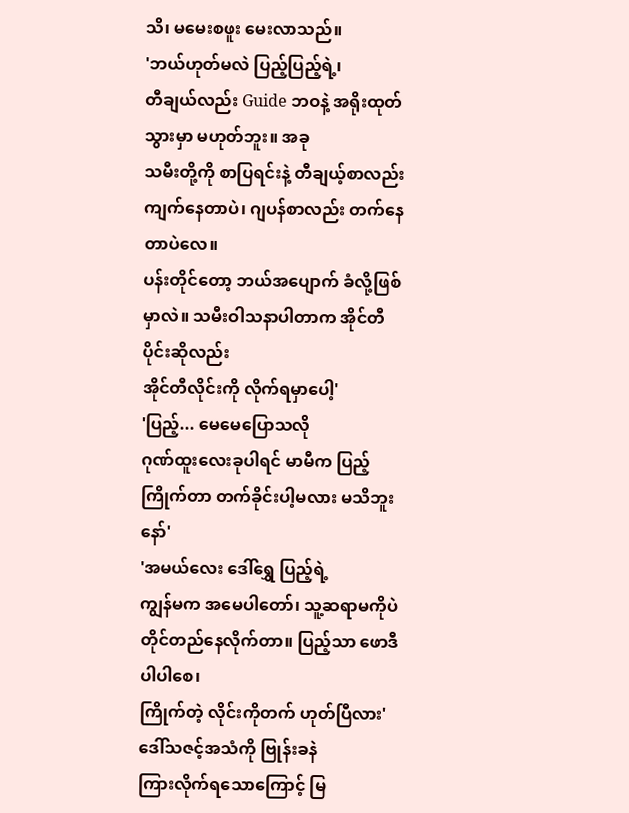သိ၊ မမေးစဖူး မေးလာသည်။
'ဘယ်ဟုတ်မလဲ ပြည့်ပြည့်ရဲ့၊
တီချယ်လည်း Guide ဘဝနဲ့ အရိုးထုတ်သွားမှာ မဟုတ်ဘူး။ အခု
သမီးတို့ကို စာပြရင်းနဲ့ တီချယ့်စာလည်း ကျက်နေတာပဲ၊ ဂျပန်စာလည်း တက်နေတာပဲလေ။
ပန်းတိုင်တော့ ဘယ်အပျောက် ခံလို့ဖြစ်မှာလဲ။ သမီးဝါသနာပါတာက အိုင်တီပိုင်းဆိုလည်း
အိုင်တီလိုင်းကို လိုက်ရမှာပေါ့'
'ပြည့်... မေမေပြောသလို
ဂုဏ်ထူးလေးခုပါရင် မာမီက ပြည့်ကြိုက်တာ တက်ခိုင်းပါ့မလား မသိဘူးနော်'
'အမယ်လေး ဒေါ်ရွှေ ပြည့်ရဲ့
ကျွန်မက အမေပါတော်၊ သူ့ဆရာမကိုပဲ တိုင်တည်နေလိုက်တာ။ ပြည့်သာ ဖောဒီပါပါစေ၊
ကြိုက်တဲ့ လိုင်းကိုတက် ဟုတ်ပြီလား'
ဒေါ်သဇင့်အသံကို ဗြုန်းခနဲ
ကြားလိုက်ရသောကြောင့် မြ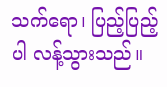သက်ရော၊ ပြည့်ပြည့်ပါ လန့်သွားသည်။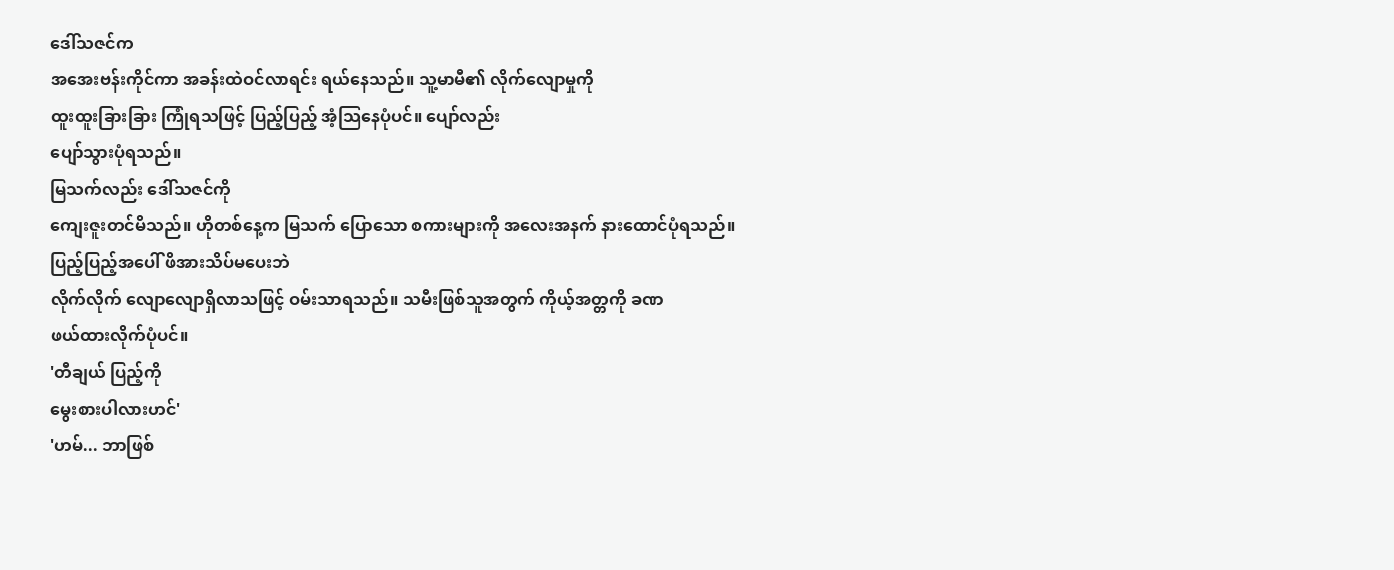ဒေါ်သဇင်က
အအေးဗန်းကိုင်ကာ အခန်းထဲဝင်လာရင်း ရယ်နေသည်။ သူ့မာမီ၏ လိုက်လျောမှုကို
ထူးထူးခြားခြား ကြုံရသဖြင့် ပြည့်ပြည့် အံ့သြနေပုံပင်။ ပျော်လည်း
ပျော်သွားပုံရသည်။
မြသက်လည်း ဒေါ်သဇင်ကို
ကျေးဇူးတင်မိသည်။ ဟိုတစ်နေ့က မြသက် ပြောသော စကားများကို အလေးအနက် နားထောင်ပုံရသည်။
ပြည့်ပြည့်အပေါ် ဖိအားသိပ်မပေးဘဲ
လိုက်လိုက် လျောလျောရှိလာသဖြင့် ဝမ်းသာရသည်။ သမီးဖြစ်သူအတွက် ကိုယ့်အတ္တကို ခဏ
ဖယ်ထားလိုက်ပုံပင်။
'တီချယ် ပြည့်ကို
မွေးစားပါလားဟင်'
'ဟမ်... ဘာဖြစ်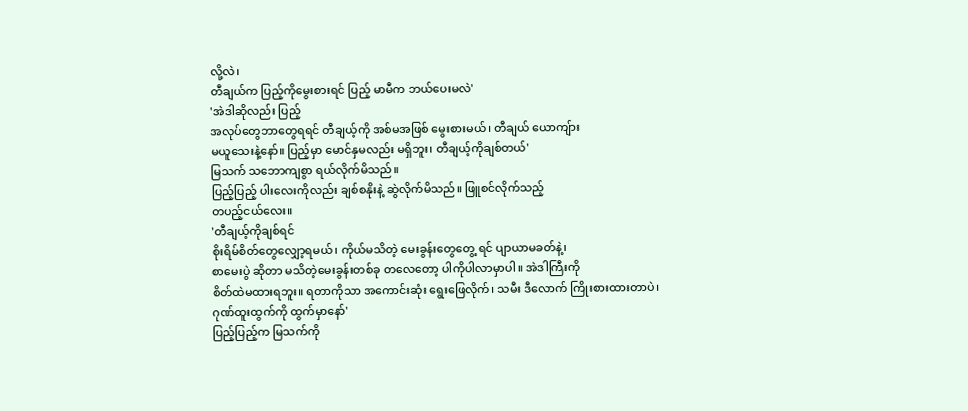လို့လဲ၊
တီချယ်က ပြည့်ကိုမွေးစားရင် ပြည့် မာမီက ဘယ်ပေးမလဲ'
'အဲဒါဆိုလည်း ပြည့်
အလုပ်တွေဘာတွေရရင် တီချယ့်ကို အစ်မအဖြစ် မွေးစားမယ်၊ တီချယ် ယောကျ်ား
မယူသေးနဲ့နော်။ ပြည့်မှာ မောင်နှမလည်း မရှိဘူး၊ တီချယ့်ကိုချစ်တယ်'
မြသက် သဘောကျစွာ ရယ်လိုက်မိသည်။
ပြည့်ပြည့် ပါးလေးကိုလည်း ချစ်စနိုးနဲ့ ဆွဲလိုက်မိသည်။ ဖြူစင်လိုက်သည့်
တပည့်ငယ်လေး။
'တီချယ့်ကိုချစ်ရင်
စိုးရိမ်စိတ်တွေလျှော့ရမယ်၊ ကိုယ်မသိတဲ့ မေးခွန်းတွေတွေ့ ရင် ပျာယာမခတ်နဲ့၊
စာမေးပွဲ ဆိုတာ မသိတဲ့မေးခွန်းတစ်ခု တလေတော့ ပါကိုပါလာမှာပါ။ အဲဒါကြီးကို
စိတ်ထဲမထားရဘူး။ ရတာကိုသာ အကောင်းဆုံး ရွေးဖြေလိုက်၊ သမီး ဒီလောက် ကြိုးစားထားတာပဲ၊
ဂုဏ်ထူးထွက်ကို ထွက်မှာနော်'
ပြည့်ပြည့်က မြသက်ကို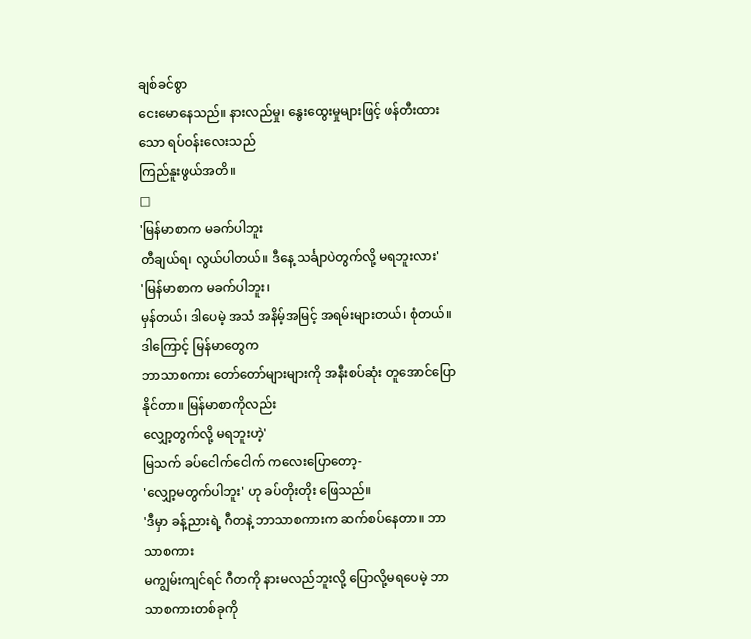ချစ်ခင်စွာ
ငေးမောနေသည်။ နားလည်မှု၊ နွေးထွေးမှုများဖြင့် ဖန်တီးထားသော ရပ်ဝန်းလေးသည်
ကြည်နူးဖွယ်အတိ။
□
'မြန်မာစာက မခက်ပါဘူး
တီချယ်ရ၊ လွယ်ပါတယ်။ ဒီနေ့ သင်္ချာပဲတွက်လို့ မရဘူးလား'
'မြန်မာစာက မခက်ပါဘူး၊
မှန်တယ်၊ ဒါပေမဲ့ အသံ အနိမ့်အမြင့် အရမ်းများတယ်၊ စုံတယ်။ ဒါကြောင့် မြန်မာတွေက
ဘာသာစကား တော်တော်များများကို အနီးစပ်ဆုံး တူအောင်ပြောနိုင်တာ။ မြန်မာစာကိုလည်း
လျှော့တွက်လို့ မရဘူးဟဲ့'
မြသက် ခပ်ငေါက်ငေါက် ကလေးပြောတော့-
'လျှော့မတွက်ပါဘူး' ဟု ခပ်တိုးတိုး ဖြေသည်။
'ဒီမှာ ခန့်ညားရဲ့ ဂီတနဲ့ ဘာသာစကားက ဆက်စပ်နေတာ။ ဘာသာစကား
မကျွမ်းကျင်ရင် ဂီတကို နားမလည်ဘူးလို့ ပြောလို့မရပေမဲ့ ဘာသာစကားတစ်ခုကို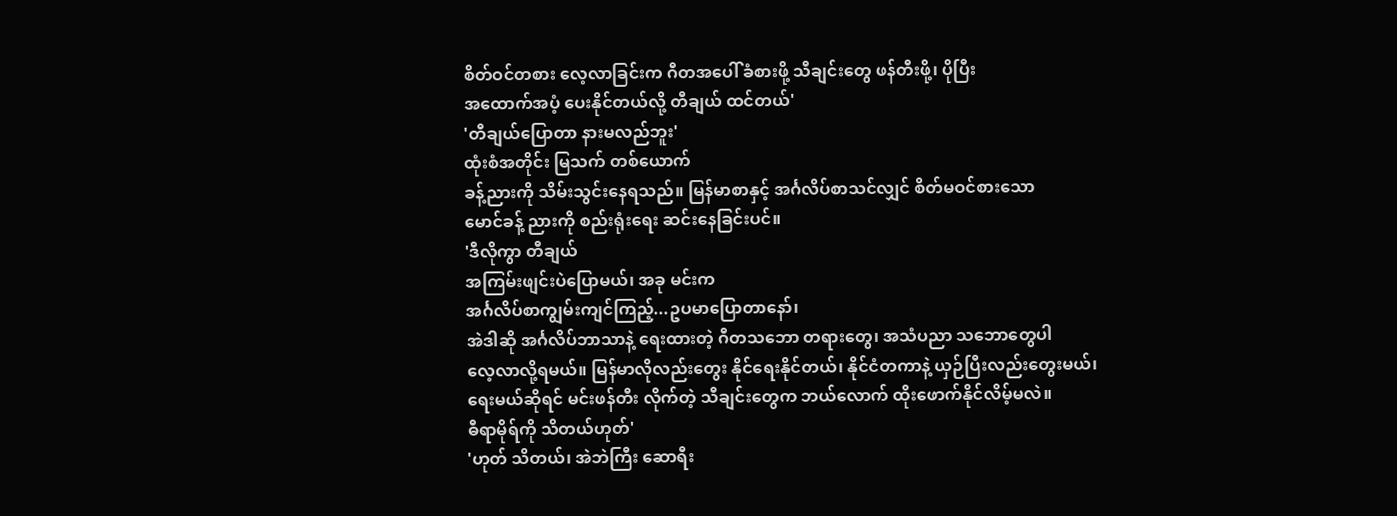စိတ်ဝင်တစား လေ့လာခြင်းက ဂီတအပေါ် ခံစားဖို့ သီချင်းတွေ ဖန်တီးဖို့၊ ပိုပြီး
အထောက်အပံ့ ပေးနိုင်တယ်လို့ တီချယ် ထင်တယ်'
'တီချယ်ပြောတာ နားမလည်ဘူး'
ထုံးစံအတိုင်း မြသက် တစ်ယောက်
ခန့်ညားကို သိမ်းသွင်းနေရသည်။ မြန်မာစာနှင့် အင်္ဂလိပ်စာသင်လျှင် စိတ်မဝင်စားသော
မောင်ခန့် ညားကို စည်းရုံးရေး ဆင်းနေခြင်းပင်။
'ဒီလိုကွာ တီချယ်
အကြမ်းဖျင်းပဲပြောမယ်၊ အခု မင်းက
အင်္ဂလိပ်စာကျွမ်းကျင်ကြည့်...ဥပမာပြောတာနော်၊
အဲဒါဆို အင်္ဂလိပ်ဘာသာနဲ့ ရေးထားတဲ့ ဂီတသဘော တရားတွေ၊ အသံပညာ သဘောတွေပါ
လေ့လာလို့ရမယ်။ မြန်မာလိုလည်းတွေး နိုင်ရေးနိုင်တယ်၊ နိုင်ငံတကာနဲ့ ယှဉ်ပြီးလည်းတွေးမယ်၊
ရေးမယ်ဆိုရင် မင်းဖန်တီး လိုက်တဲ့ သီချင်းတွေက ဘယ်လောက် ထိုးဖောက်နိုင်လိမ့်မလဲ။
ဓီရာမိုရ်ကို သိတယ်ဟုတ်'
'ဟုတ် သိတယ်၊ အဲဘဲကြီး ဆောရီး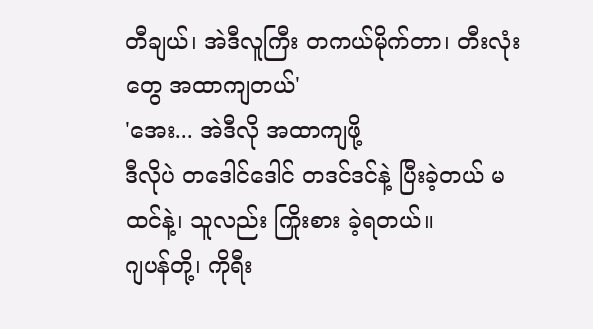တီချယ်၊ အဲဒီလူကြီး တကယ်မိုက်တာ၊ တီးလုံးတွေ အထာကျတယ်'
'အေး... အဲဒီလို အထာကျဖို့
ဒီလိုပဲ တဒေါင်ဒေါင် တဒင်ဒင်နဲ့ ပြီးခဲ့တယ် မထင်နဲ့၊ သူလည်း ကြိုးစား ခဲ့ရတယ်။
ဂျပန်တို့၊ ကိုရီး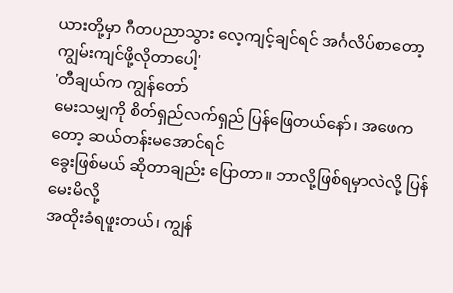ယားတို့မှာ ဂီတပညာသွား လေ့ကျင့်ချင်ရင် အင်္ဂလိပ်စာတော့
ကျွမ်းကျင်ဖို့လိုတာပေါ့'
'တီချယ်က ကျွန်တော်
မေးသမျှကို စိတ်ရှည်လက်ရှည် ပြန်ဖြေတယ်နော်၊ အဖေကတော့ ဆယ်တန်းမအောင်ရင်
ခွေးဖြစ်မယ် ဆိုတာချည်း ပြောတာ။ ဘာလို့ဖြစ်ရမှာလဲလို့ ပြန်မေးမိလို့
အထိုးခံရဖူးတယ်၊ ကျွန်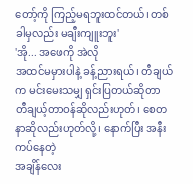တော့်ကို ကြည့်မရဘူးထင်တယ်၊ တစ်ခါမှလည်း မချီးကျူးဘူး'
'အို... အဖေကို အဲလို
အထင်မမှားပါနဲ့ ခန့်ညားရယ်၊ တီချယ်က မင်းမေးသမျှ ရှင်းပြတယ်ဆိုတာ
တီချယ့်တာဝန်ဆိုလည်းဟုတ်၊ စေတနာဆိုလည်းဟုတ်လို့၊ နောက်ပြီး အနီးကပ်နေတဲ့
အချိန်လေး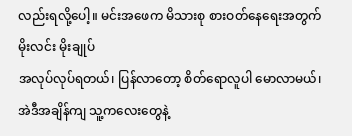လည်းရလို့ပေါ့။ မင်းအဖေက မိသားစု စားဝတ်နေရေးအတွက် မိုးလင်း မိုးချုပ်
အလုပ်လုပ်ရတယ်၊ ပြန်လာတော့ စိတ်ရောလူပါ မောလာမယ်၊ အဲဒီအချိန်ကျ သူ့ကလေးတွေနဲ့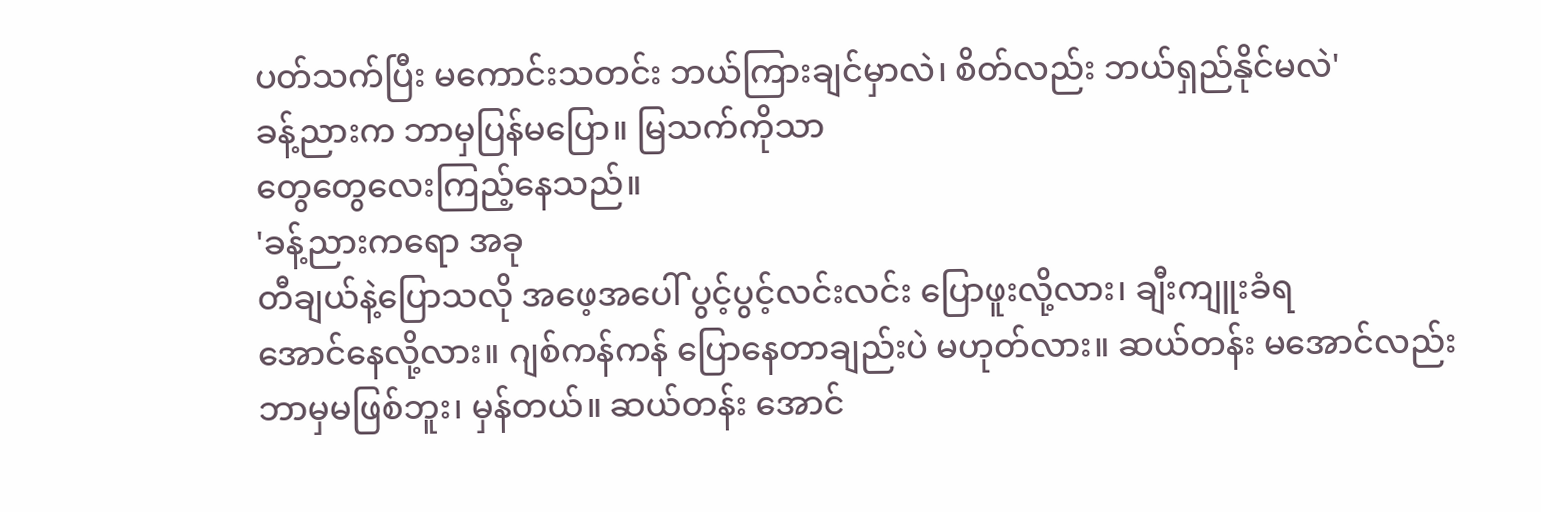ပတ်သက်ပြီး မကောင်းသတင်း ဘယ်ကြားချင်မှာလဲ၊ စိတ်လည်း ဘယ်ရှည်နိုင်မလဲ'
ခန့်ညားက ဘာမှပြန်မပြော။ မြသက်ကိုသာ
တွေတွေလေးကြည့်နေသည်။
'ခန့်ညားကရော အခု
တီချယ်နဲ့ပြောသလို အဖေ့အပေါ် ပွင့်ပွင့်လင်းလင်း ပြောဖူးလို့လား၊ ချီးကျူးခံရ
အောင်နေလို့လား။ ဂျစ်ကန်ကန် ပြောနေတာချည်းပဲ မဟုတ်လား။ ဆယ်တန်း မအောင်လည်း
ဘာမှမဖြစ်ဘူး၊ မှန်တယ်။ ဆယ်တန်း အောင်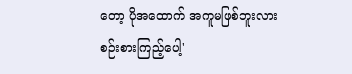တော့ ပိုအထောက် အကူမဖြစ်ဘူးလား
စဉ်းစားကြည့်ပေါ့'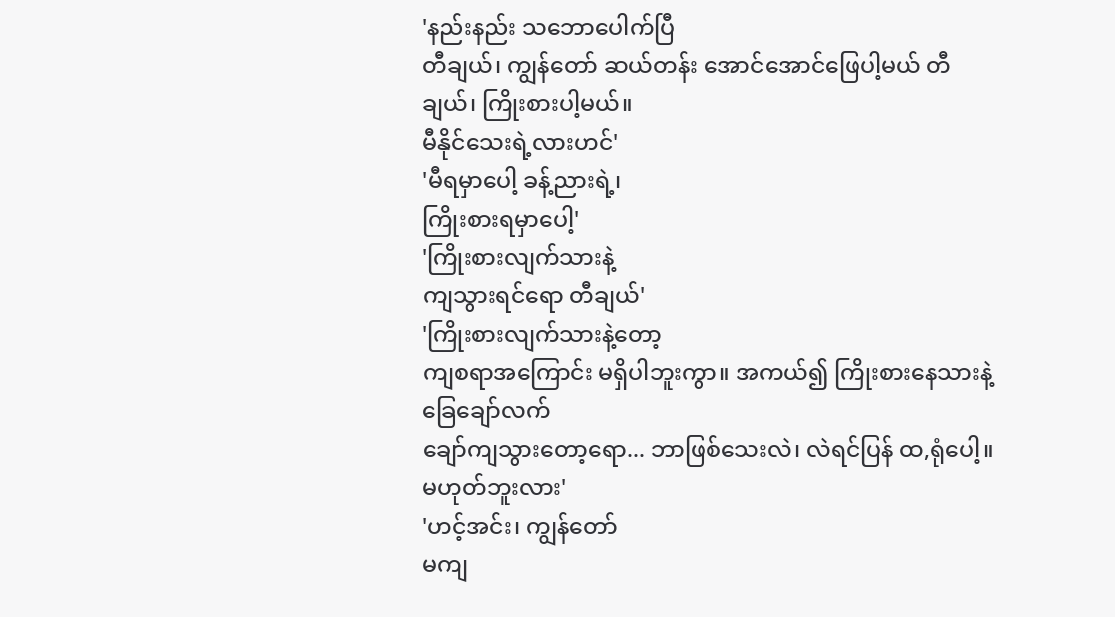'နည်းနည်း သဘောပေါက်ပြီ
တီချယ်၊ ကျွန်တော် ဆယ်တန်း အောင်အောင်ဖြေပါ့မယ် တီချယ်၊ ကြိုးစားပါ့မယ်။
မီနိုင်သေးရဲ့လားဟင်'
'မီရမှာပေါ့ ခန့်ညားရဲ့၊
ကြိုးစားရမှာပေါ့'
'ကြိုးစားလျက်သားနဲ့
ကျသွားရင်ရော တီချယ်'
'ကြိုးစားလျက်သားနဲ့တော့
ကျစရာအကြောင်း မရှိပါဘူးကွာ။ အကယ်၍ ကြိုးစားနေသားနဲ့ ခြေချော်လက်
ချော်ကျသွားတော့ရော... ဘာဖြစ်သေးလဲ၊ လဲရင်ပြန် ထ,ရုံပေါ့။
မဟုတ်ဘူးလား'
'ဟင့်အင်း၊ ကျွန်တော်
မကျ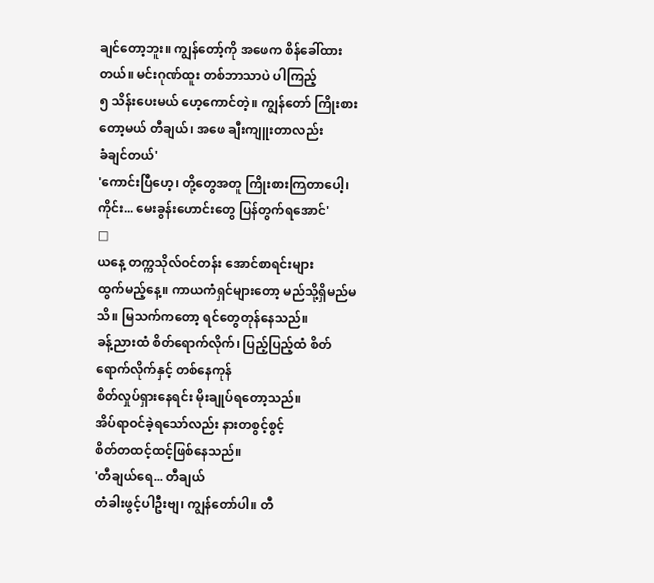ချင်တော့ဘူး။ ကျွန်တော့်ကို အဖေက စိန်ခေါ်ထားတယ်။ မင်းဂုဏ်ထူး တစ်ဘာသာပဲ ပါကြည့်
၅ သိန်းပေးမယ် ဟေ့ကောင်တဲ့။ ကျွန်တော် ကြိုးစားတော့မယ် တီချယ်၊ အဖေ ချီးကျူးတာလည်း
ခံချင်တယ်'
'ကောင်းပြီဟေ့၊ တို့တွေအတူ ကြိုးစားကြတာပေါ့၊
ကိုင်း... မေးခွန်းဟောင်းတွေ ပြန်တွက်ရအောင်'
□
ယနေ့ တက္ကသိုလ်ဝင်တန်း အောင်စာရင်းများ
ထွက်မည့်နေ့။ ကာယကံရှင်များတော့ မည်သို့ရှိမည်မသိ။ မြသက်ကတော့ ရင်တွေတုန်နေသည်။
ခန့်ညားထံ စိတ်ရောက်လိုက်၊ ပြည့်ပြည့်ထံ စိတ်ရောက်လိုက်နှင့် တစ်နေကုန်
စိတ်လှုပ်ရှားနေရင်း မိုးချုပ်ရတော့သည်။
အိပ်ရာဝင်ခဲ့ရသော်လည်း နားတစွင့်စွင့်
စိတ်တထင့်ထင့်ဖြစ်နေသည်။
'တီချယ်ရေ... တီချယ်
တံခါးဖွင့်ပါဦးဗျ၊ ကျွန်တော်ပါ။ တီ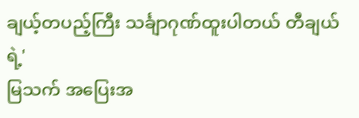ချယ့်တပည့်ကြီး သင်္ချာဂုဏ်ထူးပါတယ် တီချယ်ရဲ့'
မြသက် အပြေးအ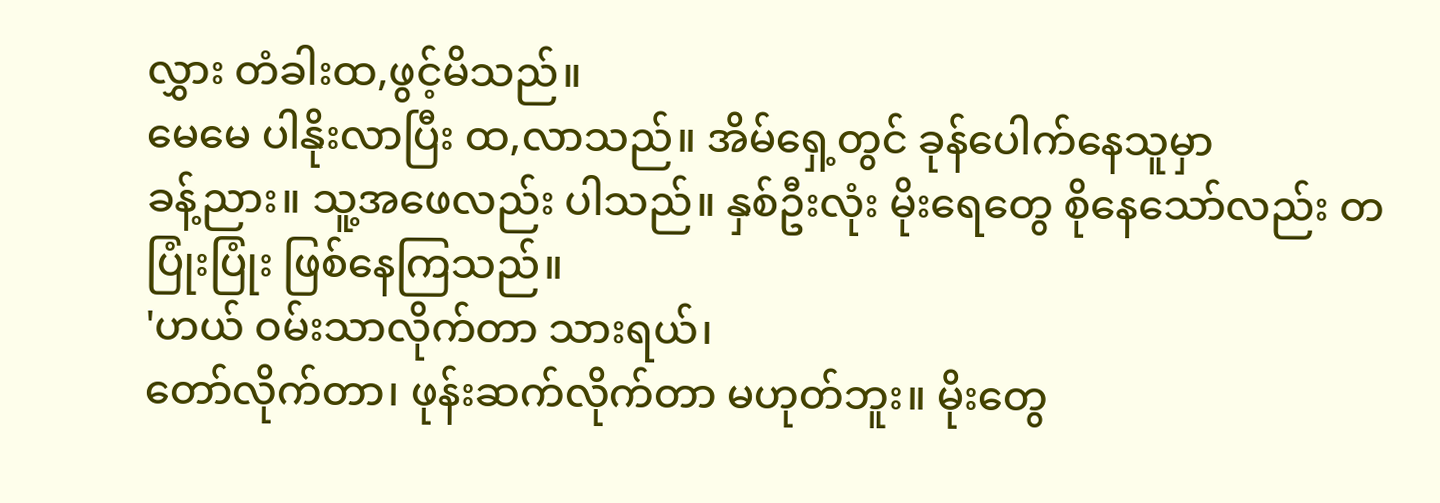လွှား တံခါးထ,ဖွင့်မိသည်။
မေမေ ပါနိုးလာပြီး ထ,လာသည်။ အိမ်ရှေ့တွင် ခုန်ပေါက်နေသူမှာ
ခန့်ညား။ သူ့အဖေလည်း ပါသည်။ နှစ်ဦးလုံး မိုးရေတွေ စိုနေသော်လည်း တပြုံးပြုံး ဖြစ်နေကြသည်။
'ဟယ် ဝမ်းသာလိုက်တာ သားရယ်၊
တော်လိုက်တာ၊ ဖုန်းဆက်လိုက်တာ မဟုတ်ဘူး။ မိုးတွေ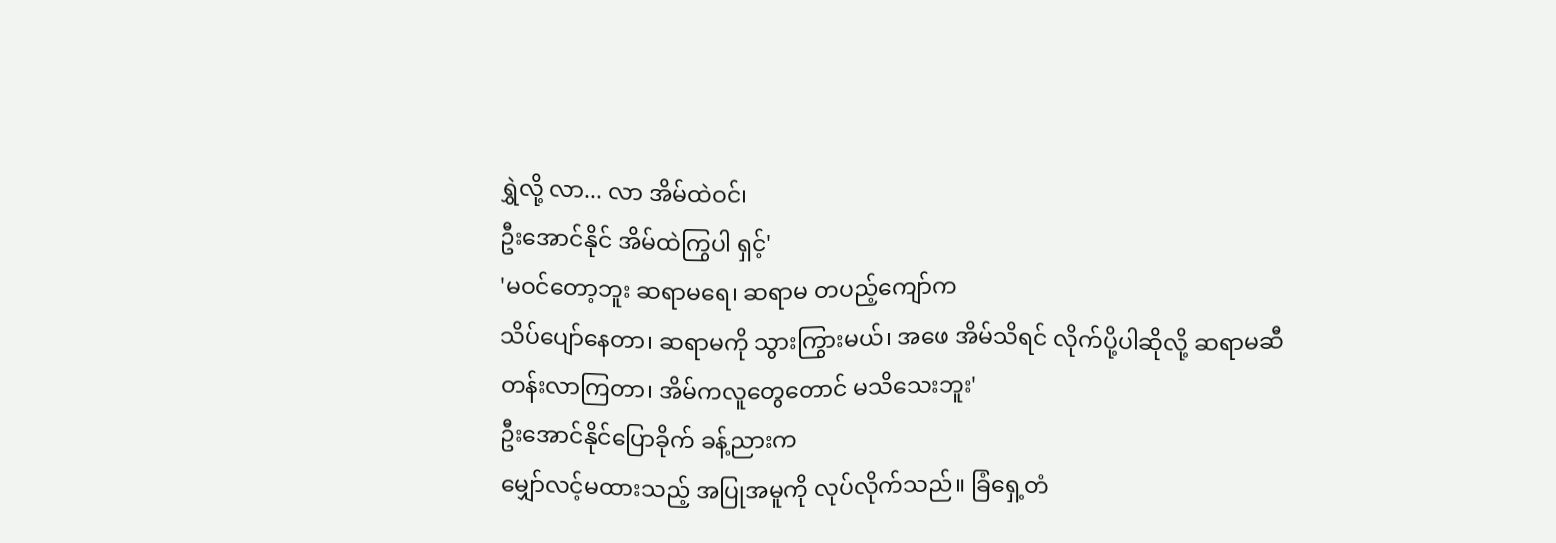ရွှဲလို့ လာ... လာ အိမ်ထဲဝင်၊
ဦးအောင်နိုင် အိမ်ထဲကြွပါ ရှင့်'
'မဝင်တော့ဘူး ဆရာမရေ၊ ဆရာမ တပည့်ကျော်က
သိပ်ပျော်နေတာ၊ ဆရာမကို သွားကြွားမယ်၊ အဖေ အိမ်သိရင် လိုက်ပို့ပါဆိုလို့ ဆရာမဆီ
တန်းလာကြတာ၊ အိမ်ကလူတွေတောင် မသိသေးဘူး'
ဦးအောင်နိုင်ပြောခိုက် ခန့်ညားက
မျှော်လင့်မထားသည့် အပြုအမူကို လုပ်လိုက်သည်။ ခြံရှေ့တံ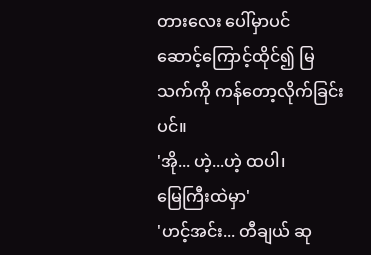တားလေး ပေါ်မှာပင်
ဆောင့်ကြောင့်ထိုင်၍ မြသက်ကို ကန်တော့လိုက်ခြင်းပင်။
'အို... ဟဲ့...ဟဲ့ ထပါ၊
မြေကြီးထဲမှာ'
'ဟင့်အင်း... တီချယ် ဆု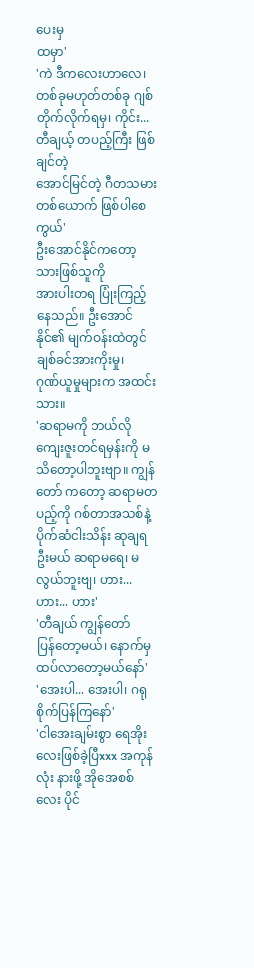ပေးမှ
ထမှာ'
'ကဲ ဒီကလေးဟာလေ၊
တစ်ခုမဟုတ်တစ်ခု ဂျစ်တိုက်လိုက်ရမှ၊ ကိုင်း... တီချယ့် တပည့်ကြီး ဖြစ်ချင်တဲ့
အောင်မြင်တဲ့ ဂီတသမားတစ်ယောက် ဖြစ်ပါစေကွယ်'
ဦးအောင်နိုင်ကတော့ သားဖြစ်သူကို
အားပါးတရ ပြုံးကြည့်နေသည်။ ဦးအောင်နိုင်၏ မျက်ဝန်းထဲတွင် ချစ်ခင်အားကိုးမှု၊
ဂုဏ်ယူမှုများက အထင်းသား။
'ဆရာမကို ဘယ်လို
ကျေးဇူးတင်ရမှန်းကို မသိတော့ပါဘူးဗျာ။ ကျွန်တော် ကတော့ ဆရာမတပည့်ကို ဂစ်တာအသစ်နဲ့
ပိုက်ဆံငါးသိန်း ဆုချရဦးမယ် ဆရာမရေ၊ မလွယ်ဘူးဗျ၊ ဟား... ဟား... ဟား'
'တီချယ် ကျွန်တော်
ပြန်တော့မယ်၊ နောက်မှ ထပ်လာတော့မယ်နော်'
'အေးပါ... အေးပါ၊ ဂရုစိုက်ပြန်ကြနော်'
'ငါအေးချမ်းစွာ ရေအိုး
လေးဖြစ်ခဲ့ပြီxxx အကုန်လုံး နားဖို့ အိုအေစစ်လေး ပိုင်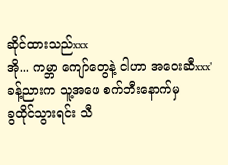ဆိုင်ထားသည်xxx
အို... ကမ္ဘာ ကျော်တွေနဲ့ ငါဟာ အဝေးဆီxxx'
ခန့်ညားက သူ့အဖေ စက်ဘီးနောက်မှ
ခွထိုင်သွားရင်း သီ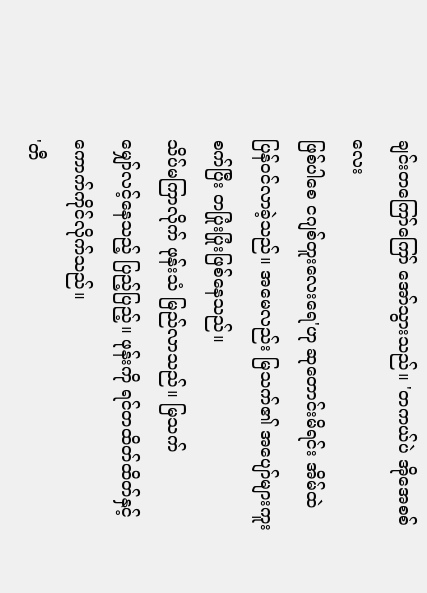ချင်းတကြော်ကြော် အော်သွားသည်။ 'တကယ်ပဲ အိုအေစစ်လေး
ဖြစ်ပါစေ ငဂျစ်တူးလေးရေ'ဟု ဆုတောင်းမိရင်း အိမ်ထဲ
ပြန်ဝင်လာခဲ့သည်။ အမေလည်း မြသက်၏ အပျော်များကူး စက်ပြီး တပြုံးပြုံးဖြစ်နေသည်။
သိပ်မကြာလိုက် ဖုန်းသံ မြည်လာသည်။ မြသက်
မျှော်လင့်နေသည့် ပြည့်ပြည့်။ ဖုန်းကို ရင်တထိတ်ထိတ်နှင့် ကောက်ကိုင်လိုက်သည်။
'တီ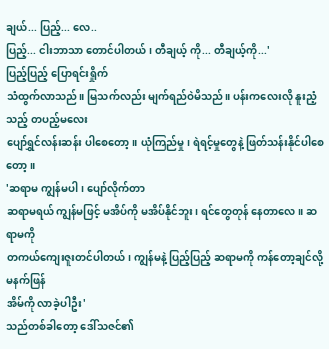ချယ်... ပြည့်... လေ..
ပြည့်... ငါးဘာသာ တောင်ပါတယ်၊ တီချယ့် ကို... တီချယ့်ကို...'
ပြည့်ပြည့် ပြောရင်းရှိုက်
သံထွက်လာသည်။ မြသက်လည်း မျက်ရည်ဝဲမိသည်။ ပန်းကလေးလို နူးညံ့သည့် တပည့်မလေး
ပျော်ရွှင်လန်းဆန်း ပါစေတော့။ ယုံကြည်မှု၊ ရဲရင့်မှုတွေနဲ့ ဖြတ်သန်းနိုင်ပါစေတော့။
'ဆရာမ ကျွန်မပါ၊ ပျော်လိုက်တာ
ဆရာမရယ် ကျွန်မဖြင့် မအိပ်ကို မအိပ်နိုင်ဘူး၊ ရင်တွေတုန် နေတာလေ။ ဆရာမကို
တကယ်ကျေးဇူးတင်ပါတယ်၊ ကျွန်မနဲ့ ပြည့်ပြည့် ဆရာမကို ကန်တော့ချင်လို့ မနက်ဖြန်
အိမ်ကို လာခဲ့ပါဦး'
သည်တစ်ခါတော့ ဒေါ်သဇင်၏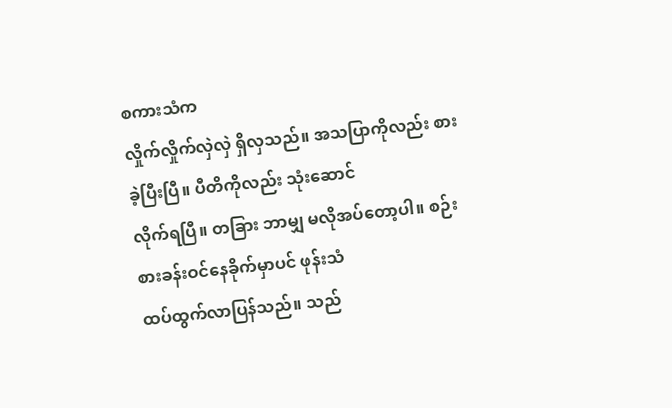စကားသံက
လှိုက်လှိုက်လှဲလှဲ ရှိလှသည်။ အသပြာကိုလည်း စားခဲ့ပြီးပြီ။ ပီတိကိုလည်း သုံးဆောင်
လိုက်ရပြီ။ တခြား ဘာမျှ မလိုအပ်တော့ပါ။ စဉ်းစားခန်းဝင်နေခိုက်မှာပင် ဖုန်းသံ
ထပ်ထွက်လာပြန်သည်။ သည်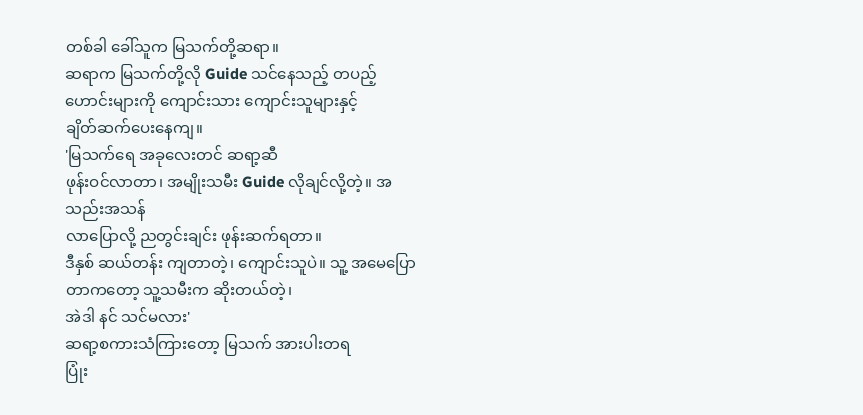တစ်ခါ ခေါ်သူက မြသက်တို့ဆရာ။
ဆရာက မြသက်တို့လို Guide သင်နေသည့် တပည့်ဟောင်းများကို ကျောင်းသား ကျောင်းသူများနှင့်
ချိတ်ဆက်ပေးနေကျ။
'မြသက်ရေ အခုလေးတင် ဆရာ့ဆီ
ဖုန်းဝင်လာတာ၊ အမျိုးသမီး Guide လိုချင်လို့တဲ့။ အသည်းအသန်
လာပြောလို့ ညတွင်းချင်း ဖုန်းဆက်ရတာ။
ဒီနှစ် ဆယ်တန်း ကျတာတဲ့၊ ကျောင်းသူပဲ။ သူ့ အမေပြောတာကတော့ သူ့သမီးက ဆိုးတယ်တဲ့၊
အဲဒါ နင် သင်မလား'
ဆရာ့စကားသံကြားတော့ မြသက် အားပါးတရ
ပြုံး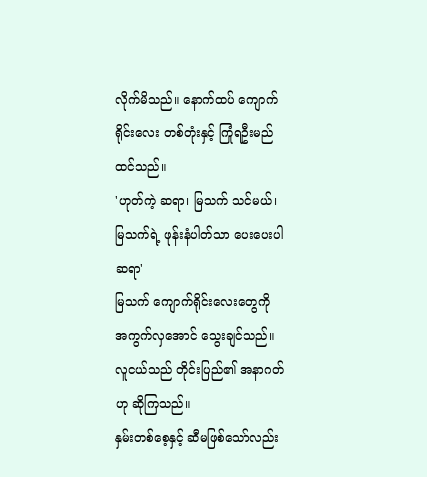လိုက်မိသည်။ နောက်ထပ် ကျောက်ရိုင်းလေး တစ်တုံးနှင့် ကြုံရဦးမည်ထင်သည်။
'ဟုတ်ကဲ့ ဆရာ၊ မြသက် သင်မယ်၊
မြသက်ရဲ့ ဖုန်းနံပါတ်သာ ပေးပေးပါ ဆရာ'
မြသက် ကျောက်ရိုင်းလေးတွေကို
အကွက်လှအောင် သွေးချင်သည်။ လူငယ်သည် တိုင်းပြည်၏ အနာဂတ်ဟု ဆိုကြသည်။
နှမ်းတစ်စေ့နှင့် ဆီမဖြစ်သော်လည်း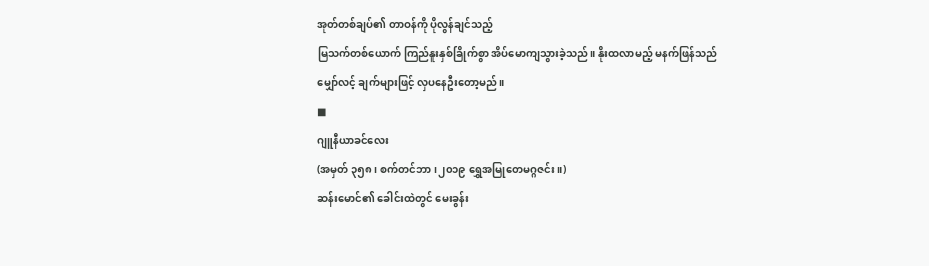အုတ်တစ်ချပ်၏ တာဝန်ကို ပိုလွန်ချင်သည့်
မြသက်တစ်ယောက် ကြည်နူးနှစ်ခြိုက်စွာ အိပ်မောကျသွားခဲ့သည်။ နိုးထလာမည့် မနက်ဖြန်သည်
မျှော်လင့် ချက်များဖြင့် လှပနေဦးတော့မည်။
■
ဂျူနီယာခင်လေး
(အမှတ် ၃၅၈၊ စက်တင်ဘာ၊၂၀၁၉ ရွှေအမြုတေမဂ္ဂဇင်း။)
ဆန်းမောင်၏ ခေါင်းထဲတွင် မေးခွန်း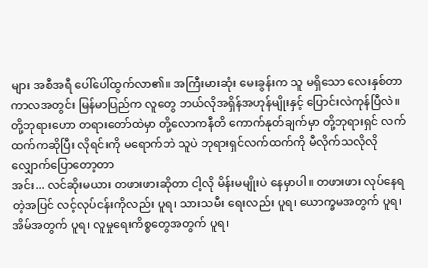များ အစီအရီ ပေါ်ပေါ်ထွက်လာ၏။ အကြီးမားဆုံး မေးခွန်းက သူ မရှိသော လေးနှစ်တာ ကာလအတွင်း မြန်မာပြည်က လူတွေ ဘယ်လိုအရှိန်အဟုန်မျိုးနှင့် ပြောင်းလဲကုန်ပြီလဲ။
တို့ဘုရားဟော တရားတော်ထဲမှာ တို့လောကနီတိ ကောက်နုတ်ချက်မှာ တို့ဘုရားရှင် လက်ထက်ကဆိုပြီး လိုရင်းကို မရောက်ဘဲ သူပဲ ဘုရားရှင်လက်ထက်ကို မီလိုက်သလိုလို လျှောက်ပြောတော့တာ
အင်း... လင်ဆိုးမယား တဖားဖားဆိုတာ ငါ့လို မိန်းမမျိုးပဲ နေမှာပါ။ တဖားဖား လုပ်နေရတဲ့အပြင် လင့်လုပ်ငန်းကိုလည်း ပူရ၊ သားသမီး ရေးလည်း ပူရ၊ ယောက္ခမအတွက် ပူရ၊ အိမ်အတွက် ပူရ၊ လူမှုရေးကိစ္စတွေအတွက် ပူရ၊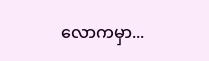လောကမှာ...